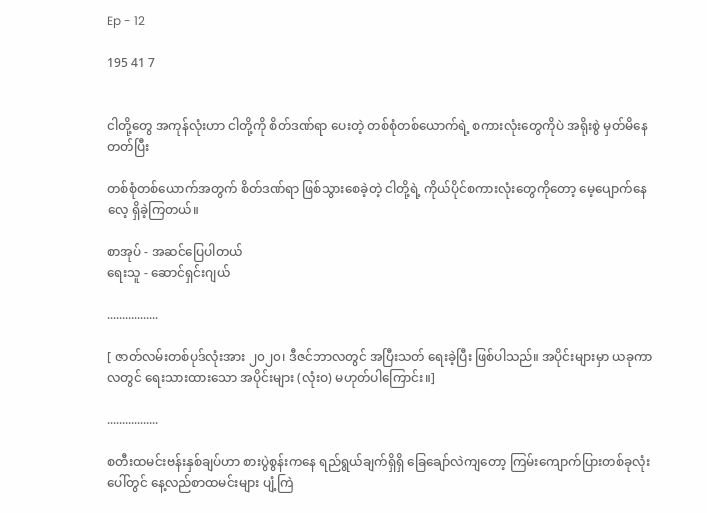Ep - 12

195 41 7


ငါတို့တွေ အကုန်လုံးဟာ ငါတို့ကို စိတ်ဒဏ်ရာ ပေးတဲ့ တစ်စုံတစ်ယောက်ရဲ့ စကားလုံးတွေကိုပဲ အရိုးစွဲ မှတ်မိနေတတ်ပြီး

တစ်စုံတစ်ယောက်အတွက် စိတ်ဒဏ်ရာ ဖြစ်သွားစေခဲ့တဲ့ ငါတို့ရဲ့ ကိုယ်ပိုင်စကားလုံးတွေကိုတော့ မေ့ပျောက်နေလေ့ ရှိခဲ့ကြတယ်။

စာအုပ် - အဆင်ပြေပါတယ်
ရေးသူ - ဆောင်ရှင်းဂျယ်

.................

[ ဇာတ်လမ်းတစ်ပုဒ်လုံးအား ၂၀၂၀၊ ဒီဇင်ဘာလတွင် အပြီးသတ် ရေးခဲ့ပြီး ဖြစ်ပါသည်။ အပိုင်းများမှာ ယခုကာလတွင် ရေးသားထားသော အပိုင်းများ (လုံးဝ) မဟုတ်ပါကြောင်း။]

.................

စတီးထမင်းဗန်းနှစ်ချပ်ဟာ စားပွဲစွန်းကနေ ရည်ရွယ်ချက်ရှိရှိ ခြေချော်လဲကျတော့ ကြမ်းကျောက်ပြားတစ်ခုလုံးပေါ်တွင် နေ့လည်စာထမင်းများ ပျံ့ကြဲ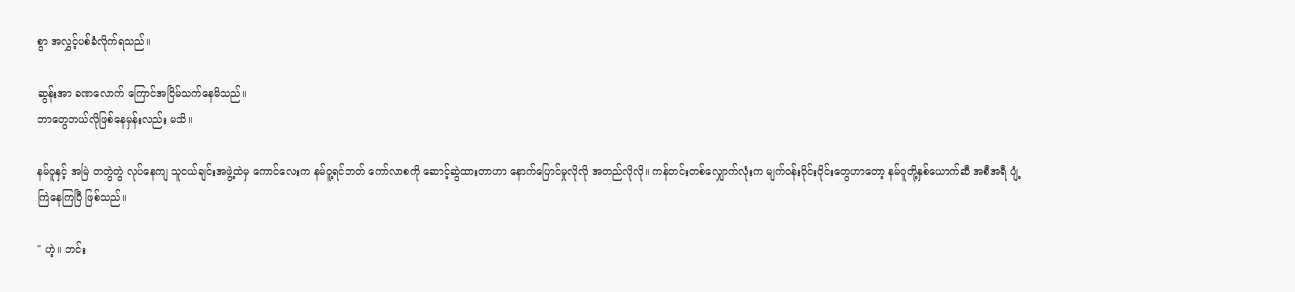စွာ အလွှင့်ပစ်ခံလိုက်ရသည်။

ဆွန်းအာ ခဏလောက် ကြောင်အငြိမ်သက်နေမိသည်။
ဘာတွေဘယ်လိုဖြစ်နေမှန်းလည်း မသိ။

နမ်ဝူနှင့် အမြဲ တတွဲတွဲ လုပ်နေကျ သူငယ်ချင်းအဖွဲ့ထဲမှ ကောင်လေးက နမ်ဝူ့ရင်ဘတ် ကော်လာစကို ဆောင့်ဆွဲထားတာဟာ နောက်ပြောင်မှုလိုလို အတည်လိုလို။ ကန်တင်းတစ်လျှောက်လုံးက မျက်ဝန်းဝိုင်းဝိုင်းတွေဟာတော့ နမ်ဝူတို့နှစ်ယောက်ဆီ အစီအရီ ပျံ့ကြဲနေကြပြီ ဖြစ်သည်။

" ဟဲ့။ ဘင်း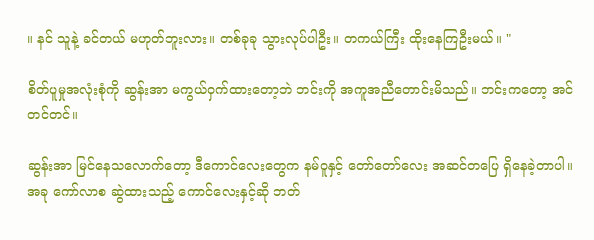။ နင် သူနဲ့ ခင်တယ် မဟုတ်ဘူးလား။ တစ်ခုခု သွားလုပ်ပါဦး။ တကယ်ကြီး ထိုးနေကြဦးမယ်။ "

စိတ်ပူမှုအလုံးစုံကို ဆွန်းအာ မကွယ်ဝှက်ထားတော့ဘဲ ဘင်းကို အကူအညီတောင်းမိသည်။ ဘင်းကတော့ အင်တင်တင်။

ဆွန်းအာ မြင်နေသလောက်တော့ ဒီကောင်လေးတွေက နမ်ဝူနှင့် တော်တော်လေး အဆင်တပြေ ရှိနေခဲ့တာပါ။
အခု ကော်လာစ ဆွဲထားသည့် ကောင်လေးနှင့်ဆို ဘတ်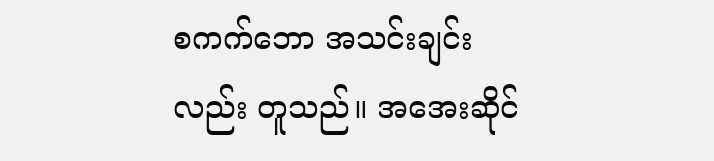စကက်ဘော အသင်းချင်းလည်း တူသည်။ အအေးဆိုင်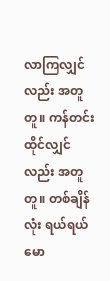လာကြလျှင်လည်း အတူတူ။ ကန်တင်းထိုင်လျှင်လည်း အတူတူ။ တစ်ချိန်လုံး ရယ်ရယ်မော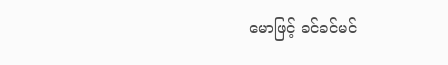မောဖြင့် ခင်ခင်မင်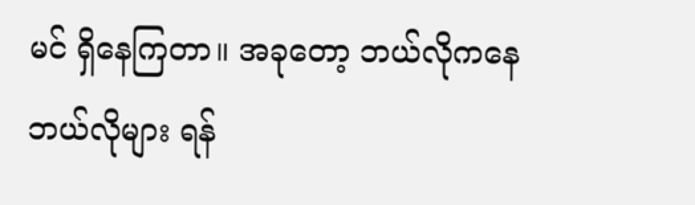မင် ရှိနေကြတာ။ အခုတော့ ဘယ်လိုကနေ ဘယ်လိုများ ရန်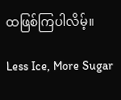ထဖြစ်ကြပါလိမ့်။

Less Ice, More Sugar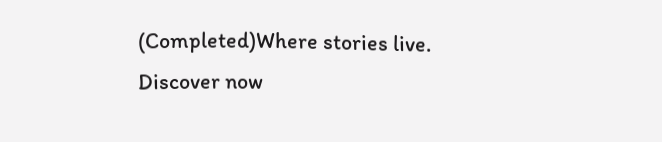(Completed)Where stories live. Discover now